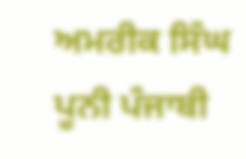ਅਮਰੀਕ ਸਿੰਘ ਪੂਨੀ ਪੰਜਾਬੀ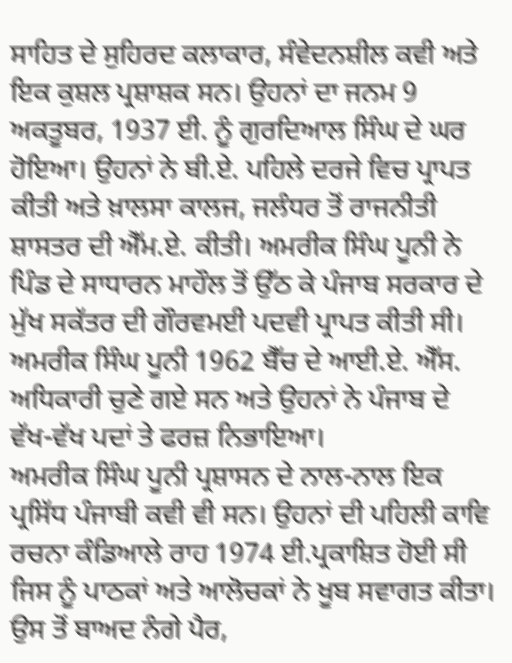ਸਾਹਿਤ ਦੇ ਸੁਹਿਰਦ ਕਲਾਕਾਰ, ਸੰਵੇਦਨਸ਼ੀਲ ਕਵੀ ਅਤੇ ਇਕ ਕੁਸ਼ਲ ਪ੍ਰਸ਼ਾਸ਼ਕ ਸਨ। ਉਹਨਾਂ ਦਾ ਜਨਮ 9 ਅਕਤੂਬਰ, 1937 ਈ. ਨੂੰ ਗੁਰਦਿਆਲ ਸਿੰਘ ਦੇ ਘਰ ਹੋਇਆ। ਉਹਨਾਂ ਨੇ ਬੀ.ਏ. ਪਹਿਲੇ ਦਰਜੇ ਵਿਚ ਪ੍ਰਾਪਤ ਕੀਤੀ ਅਤੇ ਖ਼ਾਲਸਾ ਕਾਲਜ, ਜਲੰਧਰ ਤੋਂ ਰਾਜਨੀਤੀ ਸ਼ਾਸਤਰ ਦੀ ਐੱਮ.ਏ. ਕੀਤੀ। ਅਮਰੀਕ ਸਿੰਘ ਪੂਨੀ ਨੇ ਪਿੰਡ ਦੇ ਸਾਧਾਰਨ ਮਾਹੌਲ ਤੋਂ ਉੱਠ ਕੇ ਪੰਜਾਬ ਸਰਕਾਰ ਦੇ ਮੁੱਖ ਸਕੱਤਰ ਦੀ ਗੌਰਵਮਈ ਪਦਵੀ ਪ੍ਰਾਪਤ ਕੀਤੀ ਸੀ। ਅਮਰੀਕ ਸਿੰਘ ਪੂਨੀ 1962 ਬੈੱਚ ਦੇ ਆਈ.ਏ. ਐੱਸ. ਅਧਿਕਾਰੀ ਚੁਣੇ ਗਏ ਸਨ ਅਤੇ ਉਹਨਾਂ ਨੇ ਪੰਜਾਬ ਦੇ ਵੱਖ-ਵੱਖ ਪਦਾਂ ਤੇ ਫਰਜ਼ ਨਿਭਾਇਆ।
ਅਮਰੀਕ ਸਿੰਘ ਪੂਨੀ ਪ੍ਰਸ਼ਾਸਨ ਦੇ ਨਾਲ-ਨਾਲ ਇਕ ਪ੍ਰਸਿੱਧ ਪੰਜਾਬੀ ਕਵੀ ਵੀ ਸਨ। ਉਹਨਾਂ ਦੀ ਪਹਿਲੀ ਕਾਵਿ ਰਚਨਾ ਕੰਡਿਆਲੇ ਰਾਹ 1974 ਈ.ਪ੍ਰਕਾਸ਼ਿਤ ਹੋਈ ਸੀ ਜਿਸ ਨੂੰ ਪਾਠਕਾਂ ਅਤੇ ਆਲੋਚਕਾਂ ਨੇ ਖੂਬ ਸਵਾਗਤ ਕੀਤਾ। ਉਸ ਤੋਂ ਬਾਅਦ ਨੰਗੇ ਪੈਰ,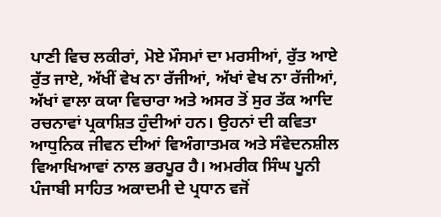ਪਾਣੀ ਵਿਚ ਲਕੀਰਾਂ, ਮੋਏ ਮੌਸਮਾਂ ਦਾ ਮਰਸੀਆਂ, ਰੁੱਤ ਆਏ ਰੁੱਤ ਜਾਏ, ਅੱਖੀਂ ਵੇਖ ਨਾ ਰੱਜੀਆਂ, ਅੱਖਾਂ ਵੇਖ ਨਾ ਰੱਜੀਆਂ, ਅੱਖਾਂ ਵਾਲਾ ਕਯਾ ਵਿਚਾਰਾ ਅਤੇ ਅਸਰ ਤੋਂ ਸੁਰ ਤੱਕ ਆਦਿ ਰਚਨਾਵਾਂ ਪ੍ਰਕਾਸ਼ਿਤ ਹੁੰਦੀਆਂ ਹਨ। ਉਹਨਾਂ ਦੀ ਕਵਿਤਾ ਆਧੁਨਿਕ ਜੀਵਨ ਦੀਆਂ ਵਿਅੰਗਾਤਮਕ ਅਤੇ ਸੰਵੇਦਨਸ਼ੀਲ ਵਿਆਖਿਆਵਾਂ ਨਾਲ ਭਰਪੂਰ ਹੈ। ਅਮਰੀਕ ਸਿੰਘ ਪੂਨੀ ਪੰਜਾਬੀ ਸਾਹਿਤ ਅਕਾਦਮੀ ਦੇ ਪ੍ਰਧਾਨ ਵਜੋਂ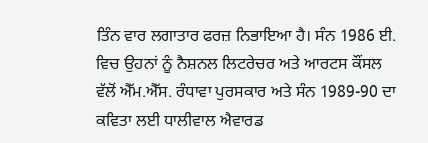ਤਿੰਨ ਵਾਰ ਲਗਾਤਾਰ ਫਰਜ਼ ਨਿਭਾਇਆ ਹੈ। ਸੰਨ 1986 ਈ. ਵਿਚ ਉਹਨਾਂ ਨੂੰ ਨੈਸ਼ਨਲ ਲਿਟਰੇਚਰ ਅਤੇ ਆਰਟਸ ਕੌਂਸਲ ਵੱਲੋਂ ਐੱਮ.ਐੱਸ. ਰੰਧਾਵਾ ਪੁਰਸਕਾਰ ਅਤੇ ਸੰਨ 1989-90 ਦਾ ਕਵਿਤਾ ਲਈ ਧਾਲੀਵਾਲ ਐਵਾਰਡ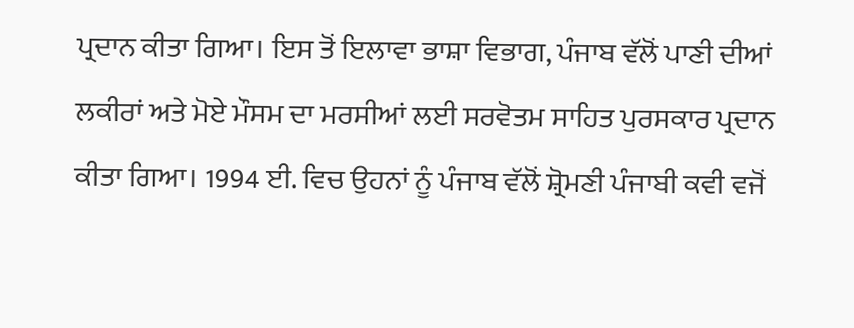ਪ੍ਰਦਾਨ ਕੀਤਾ ਗਿਆ। ਇਸ ਤੋਂ ਇਲਾਵਾ ਭਾਸ਼ਾ ਵਿਭਾਗ, ਪੰਜਾਬ ਵੱਲੋਂ ਪਾਣੀ ਦੀਆਂ ਲਕੀਰਾਂ ਅਤੇ ਮੋਏ ਮੌਸਮ ਦਾ ਮਰਸੀਆਂ ਲਈ ਸਰਵੋਤਮ ਸਾਹਿਤ ਪੁਰਸਕਾਰ ਪ੍ਰਦਾਨ ਕੀਤਾ ਗਿਆ। 1994 ਈ. ਵਿਚ ਉਹਨਾਂ ਨੂੰ ਪੰਜਾਬ ਵੱਲੋਂ ਸ਼੍ਰੋਮਣੀ ਪੰਜਾਬੀ ਕਵੀ ਵਜੋਂ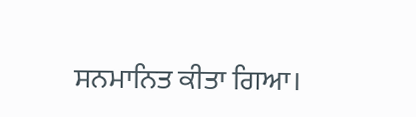ਸਨਮਾਨਿਤ ਕੀਤਾ ਗਿਆ।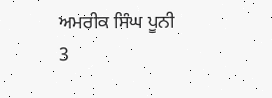ਅਮਰੀਕ ਸਿੰਘ ਪੂਨੀ 3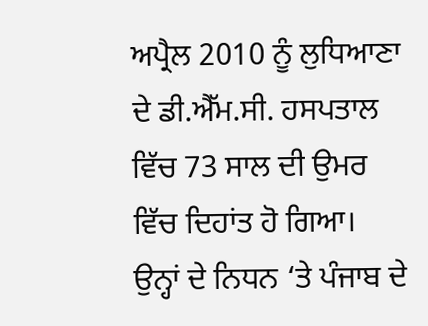ਅਪ੍ਰੈਲ 2010 ਨੂੰ ਲੁਧਿਆਣਾ ਦੇ ਡੀ.ਐੱਮ.ਸੀ. ਹਸਪਤਾਲ ਵਿੱਚ 73 ਸਾਲ ਦੀ ਉਮਰ ਵਿੱਚ ਦਿਹਾਂਤ ਹੋ ਗਿਆ। ਉਨ੍ਹਾਂ ਦੇ ਨਿਧਨ ‘ਤੇ ਪੰਜਾਬ ਦੇ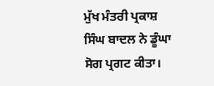ਮੁੱਖ ਮੰਤਰੀ ਪ੍ਰਕਾਸ਼ ਸਿੰਘ ਬਾਦਲ ਨੇ ਡੂੰਘਾ ਸੋਗ ਪ੍ਰਗਟ ਕੀਤਾ।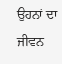ਉਹਨਾਂ ਦਾ ਜੀਵਨ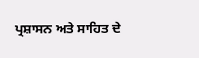ਪ੍ਰਸ਼ਾਸਨ ਅਤੇ ਸਾਹਿਤ ਦੇ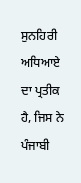ਸੁਨਹਿਰੀ ਅਧਿਆਏ ਦਾ ਪ੍ਰਤੀਕ ਹੈ, ਜਿਸ ਨੇ ਪੰਜਾਬੀ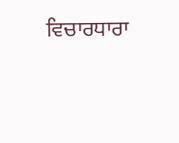ਵਿਚਾਰਧਾਰਾ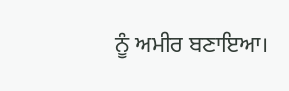ਨੂੰ ਅਮੀਰ ਬਣਾਇਆ।